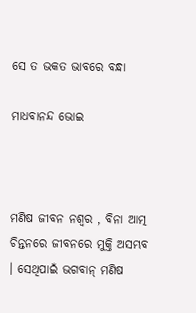ସେ ତ ଭକତ ଭାବରେ ବନ୍ଧା

ମାଧବାନନ୍ଦ ଭୋଇ



ମଣିଷ ଜୀବନ ନଶ୍ୱର , ବିନା ଆତ୍ମ ଚିନ୍ତନରେ ଜୀବନରେ ମୁକ୍ତି ଅସମ୍ଭବ । ସେଥିପାଇଁ ଭଗବାନ୍ ମଣିଷ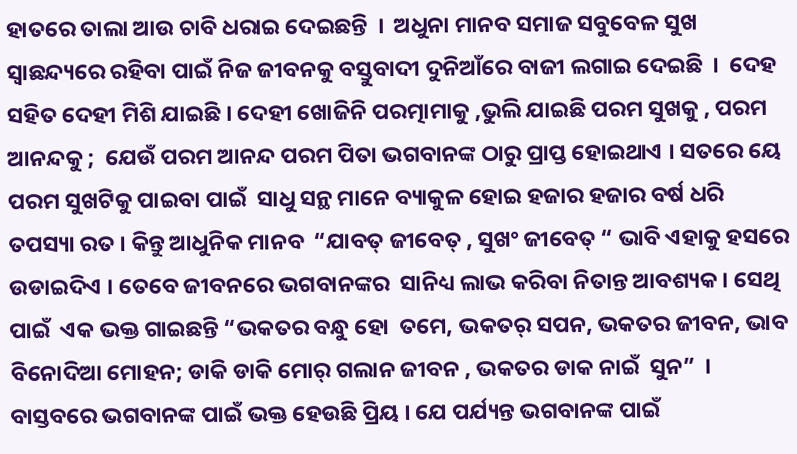ହାତରେ ତାଲା ଆଉ ଚାବି ଧରାଇ ଦେଇଛନ୍ତି  ।  ଅଧୁନା ମାନବ ସମାଜ ସବୁବେଳ ସୁଖ ସ୍ବାଛନ୍ଦ୍ୟରେ ରହିବା ପାଇଁ ନିଜ ଜୀବନକୁ ବସ୍ତୁବାଦୀ ଦୁନିଆଁରେ ବାଜୀ ଲଗାଇ ଦେଇଛି  ।  ଦେହ ସହିତ ଦେହୀ ମିଶି ଯାଇଛି । ଦେହୀ ଖୋଜିନି ପରତ୍ମାମାକୁ ,ଭୁଲି ଯାଇଛି ପରମ ସୁଖକୁ , ପରମ ଆନନ୍ଦକୁ ;  ଯେଉଁ ପରମ ଆନନ୍ଦ ପରମ ପିତା ଭଗବାନଙ୍କ ଠାରୁ ପ୍ରାପ୍ତ ହୋଇଥାଏ । ସତରେ ୟେ ପରମ ସୁଖଟିକୁ ପାଇବା ପାଇଁ  ସାଧୁ ସନ୍ଥ ମାନେ ବ୍ୟାକୁଳ ହୋଇ ହଜାର ହଜାର ବର୍ଷ ଧରି ତପସ୍ୟା ରତ । କିନ୍ତୁ ଆଧୁନିକ ମାନବ  “ଯାବତ୍ ଜୀବେତ୍ , ସୁଖଂ ଜୀବେତ୍ “ ଭାବି ଏହାକୁ ହସରେ ଉଡାଇଦିଏ । ତେବେ ଜୀବନରେ ଭଗବାନଙ୍କର  ସାନିଧ୍ୟ ଲାଭ କରିବା ନିତାନ୍ତ ଆବଶ୍ୟକ । ସେଥି ପାଇଁ  ଏକ ଭକ୍ତ ଗାଇଛନ୍ତି “ଭକତର ବନ୍ଧୁ ହୋ  ତମେ, ଭକତର୍ ସପନ, ଭକତର ଜୀବନ, ଭାବ ବିନୋଦିଆ ମୋହନ; ଡାକି ଡାକି ମୋର୍ ଗଲାନ ଜୀବନ , ଭକତର ଡାକ ନାଇଁ  ସୁନ”  । ବାସ୍ତବରେ ଭଗବାନଙ୍କ ପାଇଁ ଭକ୍ତ ହେଉଛି ପ୍ରିୟ । ଯେ ପର୍ଯ୍ୟନ୍ତ ଭଗବାନଙ୍କ ପାଇଁ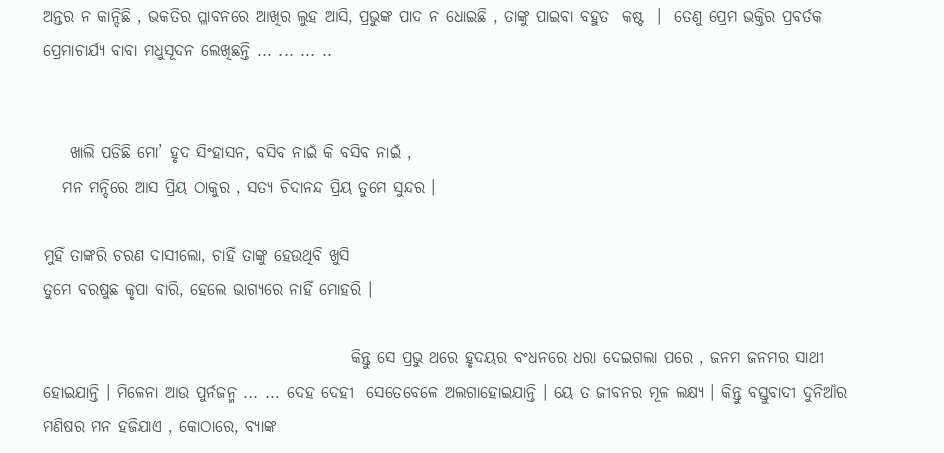ଅନ୍ତର ନ କାନ୍ଦିଛି , ଭକତିର ପ୍ଳାବନରେ ଆଖିର ଲୁହ ଆସି, ପ୍ରଭୁଙ୍କ ପାଦ ନ ଧୋଇଛି , ତାଙ୍କୁ ପାଇବା ବହୁତ  କଷ୍ଟ  ।  ତେଣୁ ପ୍ରେମ ଭକ୍ତିର ପ୍ରବର୍ତକ ପ୍ରେମାଚାର୍ଯ୍ୟ ବାବା ମଧୁସୂଦନ ଲେଖିଛନ୍ତି ... ... ... ..


    ଖାଲି ପଡିଛି ମୋ’ ହୃଦ ସିଂହାସନ, ବସିବ ନାଇଁ କି ବସିବ ନାଇଁ ,
   ମନ ମନ୍ଦିରେ ଆସ ପ୍ରିୟ ଠାକୁର , ସତ୍ୟ ଚିଦାନନ୍ଦ ପ୍ରିୟ ତୁମେ ସୁନ୍ଦର ।

ମୁହିଁ ତାଙ୍କରି ଚରଣ ଦାସୀଲୋ, ଚାହିଁ ତାଙ୍କୁ ହେଉଥିବି ଖୁସି
ତୁମେ ବରଷୁଛ କୃପା ବାରି, ହେଲେ ଭାଗ୍ୟରେ ନାହିଁ ମୋହରି ।

                                                କିନ୍ତୁ ସେ ପ୍ରଭୁ ଥରେ ହୃଦୟର ବଂଧନରେ ଧରା ଦେଇଗଲା ପରେ , ଜନମ ଜନମର ସାଥୀ ହୋଇଯାନ୍ତି । ମିଳେନା ଆଉ ପୁର୍ନଜନ୍ମ ... ... ଦେହ ଦେହୀ  ସେତେବେଳେ ଅଲଗାହୋଇଯାନ୍ତି । ୟେ ତ ଜୀବନର ମୂଳ ଲକ୍ଷ୍ୟ । କିନ୍ତୁ ବସ୍ତୁବାଦୀ ଦୁନିଆଁର ମଣିଷର ମନ ହଜିଯାଏ , କୋଠାରେ, ବ୍ୟାଙ୍କ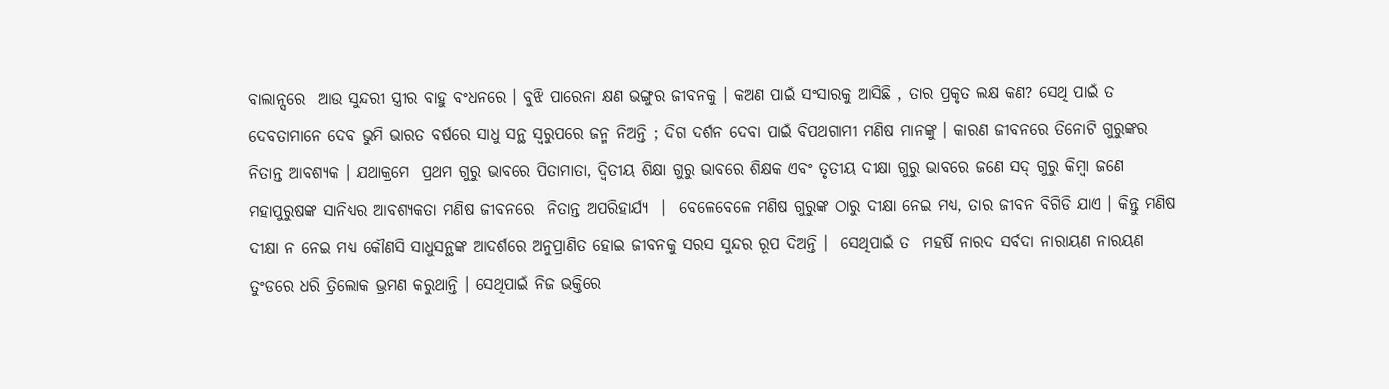ବାଲାନ୍ସରେ  ଆଉ ସୁନ୍ଦରୀ ସ୍ତ୍ରୀର ବାହୁ ବଂଧନରେ । ବୁଝି ପାରେନା କ୍ଷଣ ଭଙ୍ଗୁର ଜୀବନକୁ । କଅଣ ପାଇଁ ସଂସାରକୁ ଆସିଛି , ତାର ପ୍ରକୃତ ଲକ୍ଷ କଣ? ସେଥି ପାଇଁ ତ ଦେବତାମାନେ ଦେବ ଭୁମି ଭାରତ ବର୍ଷରେ ସାଧୁ ସନ୍ଥ ସ୍ବରୁପରେ ଜନ୍ମ ନିଅନ୍ତି ; ଦିଗ ଦର୍ଶନ ଦେବା ପାଇଁ ବିପଥଗାମୀ ମଣିଷ ମାନଙ୍କୁ । କାରଣ ଜୀବନରେ ତିନୋଟି ଗୁରୁଙ୍କର ନିତାନ୍ତ ଆବଶ୍ୟକ । ଯଥାକ୍ରମେ  ପ୍ରଥମ ଗୁରୁ ଭାବରେ ପିତାମାତା, ଦ୍ୱିତୀୟ ଶିକ୍ଷା ଗୁରୁ ଭାବରେ ଶିକ୍ଷକ ଏବଂ ତୃତୀୟ ଦୀକ୍ଷା ଗୁରୁ ଭାବରେ ଜଣେ ସଦ୍ ଗୁରୁ କିମ୍ବା ଜଣେ ମହାପୁରୁଷଙ୍କ ସାନିଧ୍ୟର ଆବଶ୍ୟକତା ମଣିଷ ଜୀବନରେ  ନିତାନ୍ତ ଅପରିହାର୍ଯ୍ୟ  ।  ବେଳେବେଳେ ମଣିଷ ଗୁରୁଙ୍କ ଠାରୁ ଦୀକ୍ଷା ନେଇ ମଧ୍ୟ, ତାର ଜୀବନ ବିଗିଡି ଯାଏ । କିନ୍ତୁ ମଣିଷ ଦୀକ୍ଷା ନ ନେଇ ମଧ୍ୟ କୌଣସି ସାଧୁସନ୍ଥଙ୍କ ଆଦର୍ଶରେ ଅନୁପ୍ରାଣିତ ହୋଇ ଜୀବନକୁ ସରସ ସୁନ୍ଦର ରୂପ ଦିଅନ୍ତି ।  ସେଥିପାଇଁ ତ  ମହର୍ଷି ନାରଦ ସର୍ବଦା ନାରାୟଣ ନାରୟଣ  ତୁଂଡରେ ଧରି ତ୍ରିଲୋକ ଭ୍ରମଣ କରୁଥାନ୍ତି । ସେଥିପାଇଁ ନିଜ ଭକ୍ତିରେ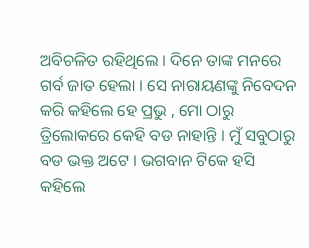ଅବିଚଳିତ ରହିଥିଲେ । ଦିନେ ତାଙ୍କ ମନରେ ଗର୍ବ ଜାତ ହେଲା । ସେ ନାରାୟଣଙ୍କୁ ନିବେଦନ କରି କହିଲେ ହେ ପ୍ରଭୁ , ମୋ ଠାରୁ ତ୍ରିଲୋକରେ କେହି ବଡ ନାହାନ୍ତି । ମୁଁ ସବୁଠାରୁ ବଡ ଭକ୍ତ ଅଟେ । ଭଗବାନ ଟିକେ ହସି କହିଲେ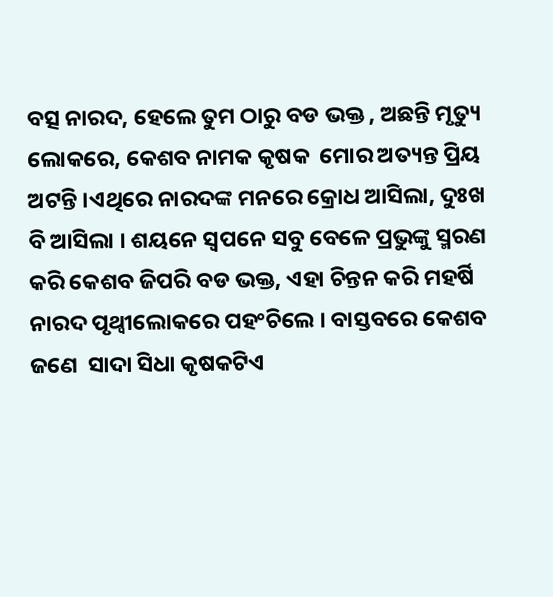ବତ୍ସ ନାରଦ, ହେଲେ ତୁମ ଠାରୁ ବଡ ଭକ୍ତ , ଅଛନ୍ତି ମୃତ୍ୟୁ ଲୋକରେ, କେଶବ ନାମକ କୃଷକ  ମୋର ଅତ୍ୟନ୍ତ ପ୍ରିୟ ଅଟନ୍ତି ।ଏଥିରେ ନାରଦଙ୍କ ମନରେ କ୍ରୋଧ ଆସିଲା, ଦୁଃଖ ବି ଆସିଲା । ଶୟନେ ସ୍ବପନେ ସବୁ ବେଳେ ପ୍ରଭୁଙ୍କୁ ସ୍ମରଣ କରି କେଶବ ଜିପରି ବଡ ଭକ୍ତ, ଏହା ଚିନ୍ତନ କରି ମହର୍ଷି ନାରଦ ପୃଥ୍ୱୀଲୋକରେ ପହଂଚିଲେ । ବାସ୍ତବରେ କେଶବ ଜଣେ  ସାଦା ସିଧା କୃଷକଟିଏ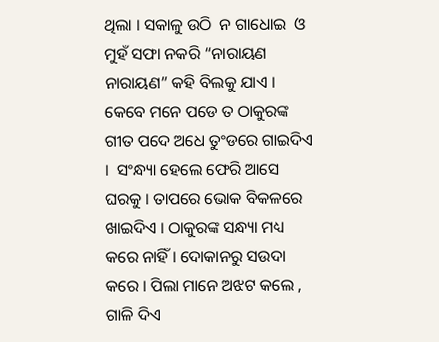ଥିଲା । ସକାଳୁ ଉଠି  ନ ଗାଧୋଇ  ଓ ମୁହଁ ସଫା ନକରି “ନାରାୟଣ ନାରାୟଣ” କହି ବିଲକୁ ଯାଏ ।  କେବେ ମନେ ପଡେ ତ ଠାକୁରଙ୍କ ଗୀତ ପଦେ ଅଧେ ତୁଂଡରେ ଗାଇଦିଏ ।  ସଂନ୍ଧ୍ୟା ହେଲେ ଫେରି ଆସେ ଘରକୁ । ତାପରେ ଭୋକ ବିକଳରେ ଖାଇଦିଏ । ଠାକୁରଙ୍କ ସନ୍ଧ୍ୟା ମଧ୍ୟ କରେ ନାହିଁ । ଦୋକାନରୁ ସଉଦା କରେ । ପିଲା ମାନେ ଅଝଟ କଲେ , ଗାଳି ଦିଏ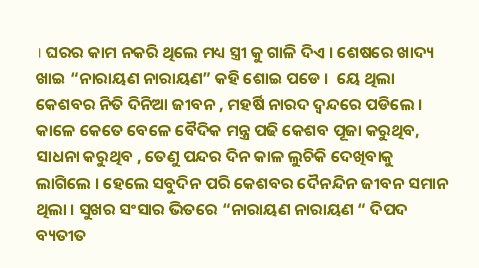। ଘରର କାମ ନକରି ଥିଲେ ମଧ୍ୟ ସ୍ତ୍ରୀ କୁ ଗାଳି ଦିଏ । ଶେଷରେ ଖାଦ୍ୟ ଖାଇ “ନାରାୟଣ ନାରାୟଣ” କହି ଶୋଇ ପଡେ ।  ୟେ ଥିଲା କେଶବର ନିତି ଦିନିଆ ଜୀବନ , ମହର୍ଷି ନାରଦ ଦ୍ୱନ୍ଦରେ ପଡିଲେ । କାଳେ କେତେ ବେଳେ ବୈଦିକ ମନ୍ତ୍ର ପଢି କେଶବ ପୂଜା କରୁଥିବ, ସାଧନା କରୁଥିବ , ତେଣୁ ପନ୍ଦର ଦିନ କାଳ ଲୁଚିକି ଦେଖିବାକୁ ଲାଗିଲେ । ହେଲେ ସବୁଦିନ ପରି କେଶବର ଦୈନନ୍ଦିନ ଜୀବନ ସମାନ ଥିଲା । ସୁଖର ସଂସାର ଭିତରେ “ନାରାୟଣ ନାରାୟଣ “ ଦିପଦ ବ୍ୟତୀତ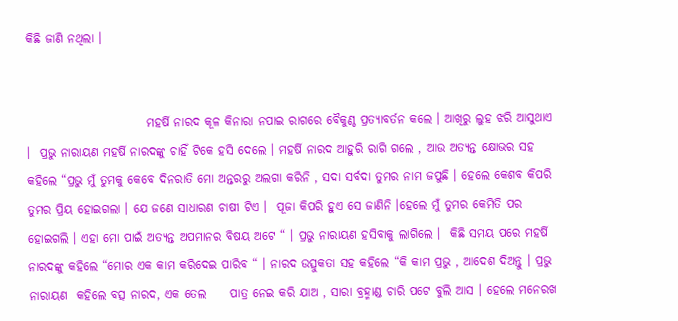କିଛି ଜାଣି ନଥିଲା ।


                         ମହର୍ଷି ନାରଦ କୂଳ କିନାରା ନପାଇ ରାଗରେ ବୈକୁଣ୍ଠ ପ୍ରତ୍ୟାବର୍ତନ କଲେ । ଆଖିରୁ ଲୁହ ଝରି ଆସୁଥାଏ ।  ପ୍ରଭୁ ନାରାୟଣ ମହର୍ଷି ନାରଦଙ୍କୁ ଚାହିଁ ଟିକେ ହସି ଦେଲେ । ମହର୍ଷି ନାରଦ ଆହୁରି ରାଗି ଗଲେ , ଆଉ ଅତ୍ୟନ୍ତ କ୍ଷୋଭର ସହ କହିଲେ “ପ୍ରଭୁ ମୁଁ ତୁମକୁ କେବେ ଦିନରାତି ମୋ ଅନ୍ତରରୁ ଅଲଗା କରିନି , ସଦା ସର୍ବଦା ତୁମର ନାମ ଜପୁଛି । ହେଲେ କେଶବ କିପରି ତୁମର ପ୍ରିୟ ହୋଇଗଲା । ଯେ ଜଣେ ସାଧାରଣ ଚାଷୀ ଟିଏ ।  ପୂଜା କିପରି ହୁଏ ସେ ଜାଣିନି ।ହେଲେ ମୁଁ ତୁମର କେମିତି ପର ହୋଇଗଲି । ଏହା ମୋ ପାଇଁ ଅତ୍ୟନ୍ତ ଅପମାନର ବିଷୟ ଅଟେ “ । ପ୍ରଭୁ ନାରାୟଣ ହସିବାକୁ ଲାଗିଲେ ।  କିଛି ସମୟ ପରେ ମହର୍ଷି ନାରଦଙ୍କୁ କହିଲେ “ମୋର ଏକ କାମ କରିଦେଇ ପାରିବ “ । ନାରଦ ଉତ୍ସୁକତା ସହ କହିଲେ “କି କାମ ପ୍ରଭୁ , ଆଦେଶ ଦିଅନ୍ତୁ । ପ୍ରଭୁ ନାରାୟଣ  କହିଲେ ବତ୍ସ ନାରଦ, ଏକ ତେଲ     ପାତ୍ର ନେଇ କରି ଯାଅ , ସାରା ବ୍ରହ୍ମାଣ୍ଡ ଚାରି ପଟେ ବୁଲି ଆସ । ହେଲେ ମନେରଖ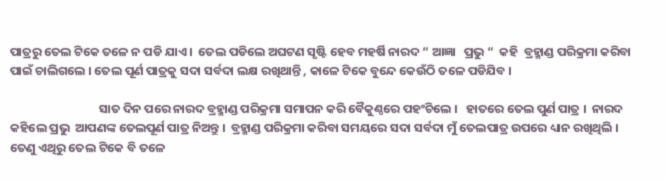ପାତ୍ରରୁ ତେଲ ଟିକେ ତଳେ ନ ପଡି ଯାଏ ।  ତେଲ ପଡିଲେ ଅଘଟଣ ସୃଷ୍ଟି ହେବ ମହର୍ଷି ନାରଦ “ ଆଜ୍ଞା   ପ୍ରଭୁ “  କହି  ବ୍ରହ୍ମାଣ୍ଡ ପରିକ୍ରମା କରିବା ପାଇଁ ଚାଲିଗଲେ । ତେଲ ପୂର୍ଣ ପାତ୍ରକୁ ସଦା ସର୍ବଦା ଲକ୍ଷ ରଖିଥାନ୍ତି , କାଳେ ଟିକେ ବୁନ୍ଦେ କେଉଁଠି ତଳେ ପଡିଯିବ ।

                                ସାତ ଦିନ ପରେ ନାରଦ ବ୍ରହ୍ମାଣ୍ଡ ପରିକ୍ରମା ସମାପନ କରି ବୈକୁଣ୍ଠରେ ପହଂଚିଲେ ।   ହାତରେ ତେଲ ପୁର୍ଣ ପାତ୍ର ।  ନାରଦ କହିଲେ ପ୍ରଭୁ  ଆପଣଙ୍କ ତେଲପୂର୍ଣ ପାତ୍ର ନିଅନ୍ତୁ ।  ବ୍ରହ୍ମାଣ୍ଡ ପରିକ୍ରମା କରିବା ସମୟରେ ସଦା ସର୍ବଦା ମୁଁ ତେଲପାତ୍ର ଉପରେ ଧ୍ୟାନ ରଖିଥିଲି ।  ତେଣୁ ଏଥିରୁ ତେଲ ଟିକେ ବି ତଳେ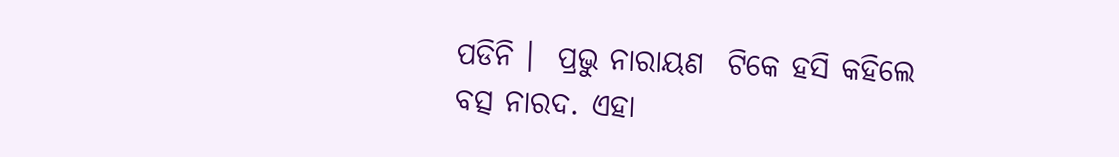ପଡିନି ।  ପ୍ରଭୁ ନାରାୟଣ  ଟିକେ ହସି କହିଲେ  ବତ୍ସ ନାରଦ. ଏହା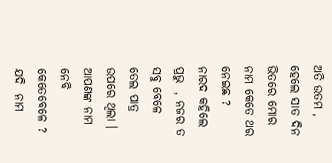ଅତି ଉତମ , ହେଲେ ସାତ ଦିନ ଭିତରେ ମୋର ନାମ କେତେ ଥର ନେଇଛ ?  ନାରଦ କହିଲେ     ପ୍ରଭୁ  , ନଜର ତ ସବୁ ବେଳେ ତେଲ ପାତ୍ର ଉପରେ ଥିଲା । ଆପଣଙ୍କ ନାମ ନେବି କେତେବେଳେ ? ଯଦି  ନାମ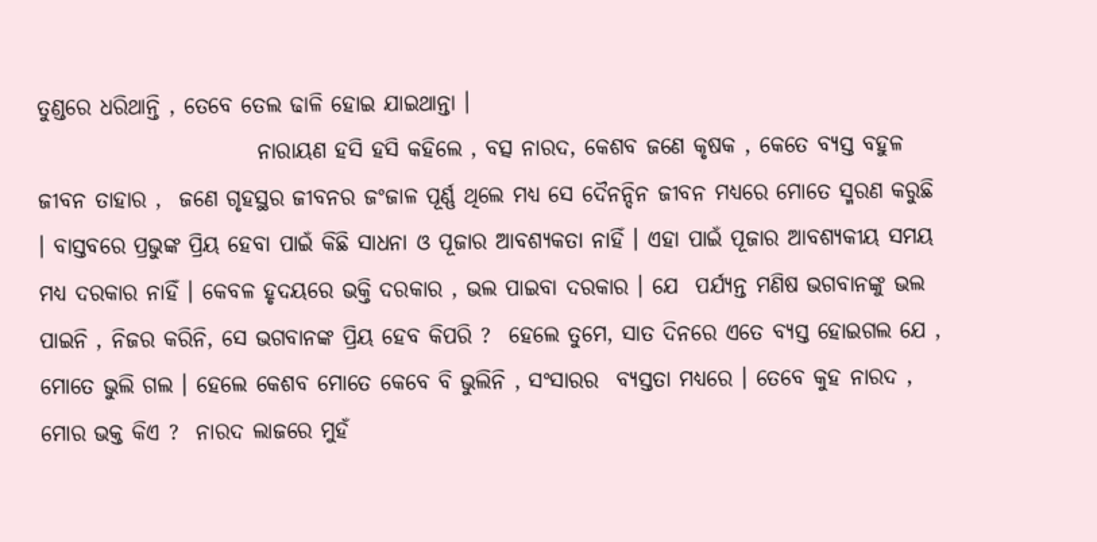ତୁଣ୍ଡରେ ଧରିଥାନ୍ତି , ତେବେ ତେଲ ଢାଳି ହୋଇ ଯାଇଥାନ୍ତା ।
                         ନାରାୟଣ ହସି ହସି କହିଲେ , ବତ୍ସ ନାରଦ, କେଶବ ଜଣେ କୃଷକ , କେତେ ବ୍ୟସ୍ତ ବହୁଳ  ଜୀବନ ତାହାର ,  ଜଣେ ଗୃହସ୍ଥର ଜୀବନର ଜଂଜାଳ ପୂର୍ଣ୍ଣ ଥିଲେ ମଧ୍ୟ ସେ ଦୈନନ୍ଦିନ ଜୀବନ ମଧ୍ୟରେ ମୋତେ ସ୍ମରଣ କରୁଛି । ବାସ୍ତବରେ ପ୍ରଭୁଙ୍କ ପ୍ରିୟ ହେବା ପାଇଁ କିଛି ସାଧନା ଓ ପୂଜାର ଆବଶ୍ୟକତା ନାହିଁ । ଏହା ପାଇଁ ପୂଜାର ଆବଶ୍ୟକୀୟ ସମୟ ମଧ୍ୟ ଦରକାର ନାହିଁ । କେବଳ ହୃଦୟରେ ଭକ୍ତି ଦରକାର , ଭଲ ପାଇବା ଦରକାର । ଯେ  ପର୍ଯ୍ୟନ୍ତ ମଣିଷ ଭଗବାନଙ୍କୁ ଭଲ ପାଇନି , ନିଜର କରିନି, ସେ ଭଗବାନଙ୍କ ପ୍ରିୟ ହେବ କିପରି ?  ହେଲେ ତୁମେ, ସାତ ଦିନରେ ଏତେ ବ୍ୟସ୍ତ ହୋଇଗଲ ଯେ , ମୋତେ ଭୁଲି ଗଲ । ହେଲେ କେଶବ ମୋତେ କେବେ ବି ଭୁଲିନି , ସଂସାରର  ବ୍ୟସ୍ତତା ମଧ୍ୟରେ । ତେବେ କୁହ ନାରଦ , ମୋର ଭକ୍ତ କିଏ ?  ନାରଦ ଲାଜରେ ମୁହଁ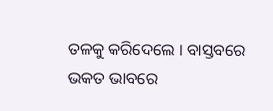ତଳକୁ କରିଦେଲେ । ବାସ୍ତବରେ  ଭକତ ଭାବରେ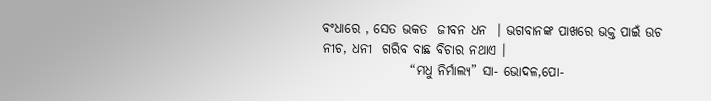ବଂଧାରେ , ସେତ ଭକତ  ଜୀବନ ଧନ  । ଭଗବାନଙ୍କ ପାଖରେ ଭକ୍ତ ପାଇଁ ଉଚ ନୀଚ, ଧନୀ  ଗରିବ ବାଛ ବିଚାର ନଥାଏ ।
                 “ମଧୁ ନିର୍ମାଲ୍ୟ” ସା- ଭୋଦଳ,ପୋ-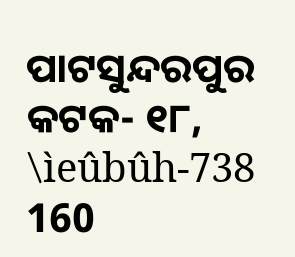ପାଟସୁନ୍ଦରପୁର               କଟକ- ୧୮, \ìeûbûh-738 160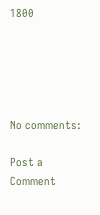1800





No comments:

Post a Comment